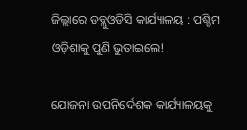ଜିଲ୍ଲାରେ ଡବ୍ଲୁଓଡିସି କାର୍ଯ୍ୟାଳୟ : ପଶ୍ଚିମ ଓଡ଼ିଶାକୁ ପୁଣି ଭୁତାଇଲେ!

ଯୋଜନା ଉପନିର୍ଦେଶକ କାର୍ଯ୍ୟାଳୟକୁ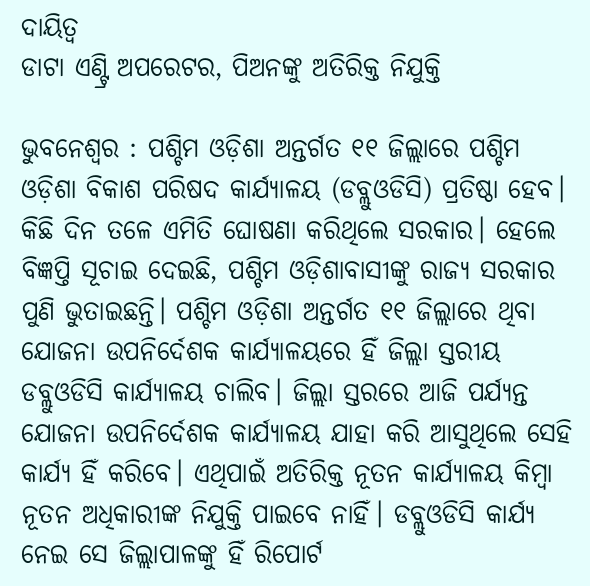ଦାୟିତ୍ବ
ଡାଟା ଏଣ୍ଟ୍ରି ଅପରେଟର, ପିଅନଙ୍କୁ ଅତିରିକ୍ତ ନିଯୁକ୍ତି

ଭୁବନେଶ୍ବର : ପଶ୍ଚିମ ଓଡ଼ିଶା ଅନ୍ତର୍ଗତ ୧୧ ଜିଲ୍ଲାରେ ପଶ୍ଚିମ ଓଡ଼ିଶା ବିକାଶ ପରିଷଦ କାର୍ଯ୍ୟାଳୟ (ଡବ୍ଲୁଓଡିସି) ପ୍ରତିଷ୍ଠା ହେବ। କିଛି ଦିନ ତଳେ ଏମିତି ଘୋଷଣା କରିଥିଲେ ସରକାର। ହେଲେ ବିଜ୍ଞପ୍ତି ସୂଚାଇ ଦେଇଛି, ପଶ୍ଚିମ ଓଡ଼ିଶାବାସୀଙ୍କୁ ରାଜ୍ୟ ସରକାର ପୁଣି ଭୁତାଇଛନ୍ତି। ପଶ୍ଚିମ ଓଡ଼ିଶା ଅନ୍ତର୍ଗତ ୧୧ ଜିଲ୍ଲାରେ ଥିବା ଯୋଜନା ଉପନିର୍ଦେଶକ କାର୍ଯ୍ୟାଳୟରେ ହିଁ ଜିଲ୍ଲା ସ୍ତରୀୟ ଡବ୍ଲୁଓଡିସି କାର୍ଯ୍ୟାଳୟ ଚାଲିବ। ଜିଲ୍ଲା ସ୍ତରରେ ଆଜି ପର୍ଯ୍ୟନ୍ତ ଯୋଜନା ଉପନିର୍ଦେଶକ କାର୍ଯ୍ୟାଳୟ ଯାହା କରି ଆସୁଥିଲେ ସେହି କାର୍ଯ୍ୟ ହିଁ କରିବେ। ଏଥିପାଇଁ ଅତିରିକ୍ତ ନୂତନ କାର୍ଯ୍ୟାଳୟ କିମ୍ବା ନୂତନ ଅଧିକାରୀଙ୍କ ନିଯୁକ୍ତି ପାଇବେ ନାହିଁ। ଡବ୍ଲୁଓଡିସି କାର୍ଯ୍ୟ ନେଇ ସେ ଜିଲ୍ଲାପାଳଙ୍କୁ ହିଁ ରିପୋର୍ଟ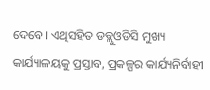ଦେବେ। ଏଥିସହିତ ଡବ୍ଲୁଓଡିସି ମୁଖ୍ୟ କାର୍ଯ୍ୟାଳୟକୁ ପ୍ରସ୍ତାବ, ପ୍ରକଳ୍ପର କାର୍ଯ୍ୟନିର୍ବାହୀ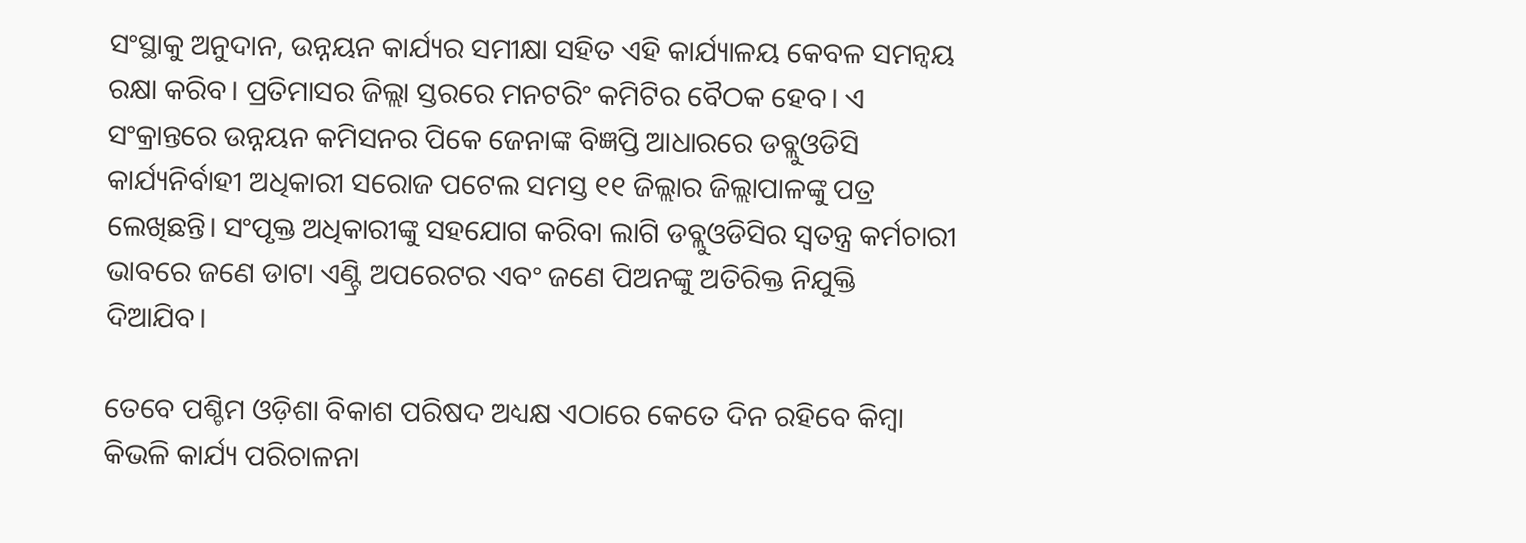ସଂସ୍ଥାକୁ ଅନୁଦାନ, ଉନ୍ନୟନ କାର୍ଯ୍ୟର ସମୀକ୍ଷା ସହିତ ଏହି କାର୍ଯ୍ୟାଳୟ କେବଳ ସମନ୍ବୟ ରକ୍ଷା କରିବ। ପ୍ରତିମାସର ଜିଲ୍ଲା ସ୍ତରରେ ମନଟରିଂ କମିଟିର ବୈଠକ ହେବ। ଏ ସଂକ୍ରାନ୍ତରେ ଉନ୍ନୟନ କମିସନର ପିକେ ଜେନାଙ୍କ ବିଜ୍ଞପ୍ତି ଆଧାରରେ ଡବ୍ଲୁଓଡିସି କାର୍ଯ୍ୟନିର୍ବାହୀ ଅଧିକାରୀ ସରୋଜ ପଟେଲ ସମସ୍ତ ୧୧ ଜିଲ୍ଲାର ଜିଲ୍ଲାପାଳଙ୍କୁ ପତ୍ର ଲେଖିଛନ୍ତି। ସଂପୃକ୍ତ ଅଧିକାରୀଙ୍କୁ ସହଯୋଗ କରିବା ଲାଗି ଡବ୍ଲୁଓଡିସିର ସ୍ବତନ୍ତ୍ର କର୍ମଚାରୀ ଭାବରେ ଜଣେ ଡାଟା ଏଣ୍ଟ୍ରି ଅପରେଟର ଏବଂ ଜଣେ ପିଅନଙ୍କୁ ଅତିରିକ୍ତ ନିଯୁକ୍ତି ଦିଆଯିବ।

ତେବେ ପଶ୍ଚିମ ଓଡ଼ିଶା ବିକାଶ ପରିଷଦ ଅଧ୍ୟକ୍ଷ ଏଠାରେ କେତେ ଦିନ ରହିବେ କିମ୍ବା କିଭଳି କାର୍ଯ୍ୟ ପରିଚାଳନା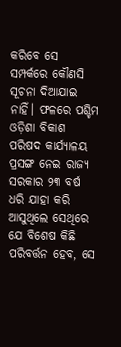କରିବେ ସେ ସମ୍ପର୍କରେ କୌଣସି ସୂଚନା ଦିଆଯାଇ ନାହିଁ। ଫଳରେ ପଶ୍ଚିମ ଓଡ଼ିଶା ବିକାଶ ପରିଷଦ କାର୍ଯ୍ୟାଳୟ ପ୍ରସଙ୍ଗ ନେଇ ରାଜ୍ୟ ସରକାର ୨୩ ବର୍ଷ ଧରି ଯାହା କରି ଆସୁଥିଲେ ସେଥିରେ ଯେ ବିଶେଷ କିଛି ପରିବର୍ତ୍ତନ ହେବ, ସେ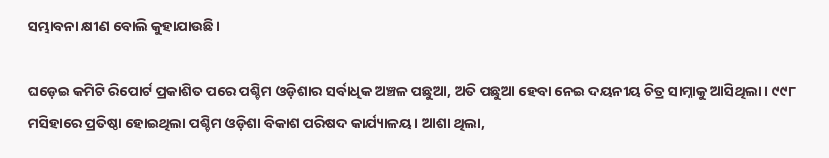ସମ୍ଭାବନା କ୍ଷୀଣ ବୋଲି କୁହାଯାଉଛି।

ଘଡ଼େଇ କମିଟି ରିପୋର୍ଟ ପ୍ରକାଶିତ ପରେ ପଶ୍ଚିମ ଓଡ଼ିଶାର ସର୍ବାଧିକ ଅଞ୍ଚଳ ପଛୁଆ, ଅତି ପଛୁଆ ହେବା ନେଇ ଦୟନୀୟ ଚିତ୍ର ସାମ୍ନାକୁ ଆସିଥିଲା। ୯୯୮ ମସିହାରେ ପ୍ରତିଷ୍ଠା ହୋଇଥିଲା ପଶ୍ଚିମ ଓଡ଼ିଶା ବିକାଶ ପରିଷଦ କାର୍ଯ୍ୟାଳୟ। ଆଶା ଥିଲା,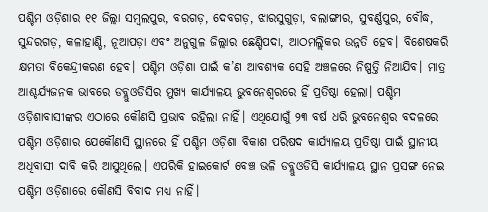ପଶ୍ଚିମ ଓଡ଼ିଶାର ୧୧ ଜିଲ୍ଲା ସମ୍ବଲପୁର, ବରଗଡ଼, ଦେବଗଡ଼, ଝାରସୁଗୁଡ଼ା, ବଲାଙ୍ଗୀର, ସୁବର୍ଣ୍ଣପୁର, ବୌଦ୍ଧ, ସୁନ୍ଦରଗଡ଼, କଳାହାଣ୍ଡି, ନୂଆପଡ଼ା ଏବଂ ଅନୁଗୁଳ ଜିଲ୍ଲାର ଛେଣ୍ଡିପଦା, ଆଠମଲ୍ଲିକର ଉନ୍ନତି ହେବ। ବିଶେଷକରି କ୍ଷମତା ବିକେନ୍ଦ୍ରୀକରଣ ହେବ। ପଶ୍ଚିମ ଓଡ଼ିଶା ପାଇଁ କ’ଣ ଆବଶ୍ୟକ ସେହି ଅଞ୍ଚଳରେ ନିଷ୍ପତ୍ତି ନିଆଯିବ। ମାତ୍ର ଆଶ୍ଚର୍ଯ୍ୟଜନକ ଭାବରେ ଡବ୍ଲୁଓଡିସିର ମୁଖ୍ୟ କାର୍ଯ୍ୟାଳୟ ଭୁବନେଶ୍ବରରେ ହିଁ ପ୍ରତିଷ୍ଠା ହେଲା। ପଶ୍ଚିମ ଓଡ଼ିଶାବାସୀଙ୍କର ଏଠାରେ କୌଣସି ପ୍ରଭାବ ରହିଲା ନାହିଁ। ଏଥିଯୋଗୁଁ ୨୩ ବର୍ଷ ଧରି ଭୁବନେଶ୍ବର ବଦଳରେ ପଶ୍ଚିମ ଓଡ଼ିଶାର ଯେକୌଣସି ସ୍ଥାନରେ ହିଁ ପଶ୍ଚିମ ଓଡ଼ିଶା ବିକାଶ ପରିଷଦ କାର୍ଯ୍ୟାଳୟ ପ୍ରତିଷ୍ଠା ପାଇଁ ସ୍ଥାନୀୟ ଅଧିବାସୀ ଦାବି କରି ଆସୁଥିଲେ। ଏପରିକି ହାଇକୋର୍ଟ ବେଞ୍ଚ ଭଳି ଡବ୍ଲୁଓଡିସି କାର୍ଯ୍ୟାଳୟ ସ୍ଥାନ ପ୍ରସଙ୍ଗ ନେଇ ପଶ୍ଚିମ ଓଡ଼ିଶାରେ କୌଣସି ବିବାଦ ମଧ୍ୟ ନାହିଁ।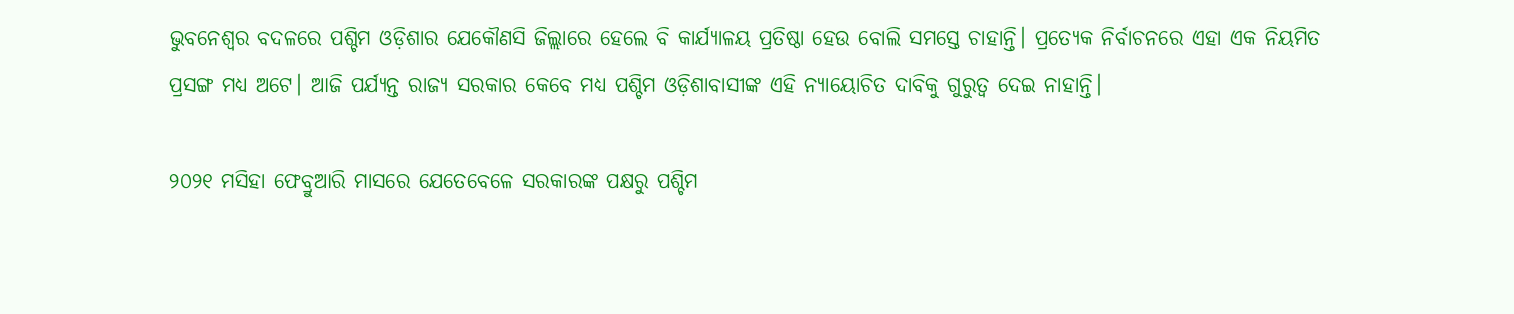ଭୁବନେଶ୍ବର ବଦଳରେ ପଶ୍ଚିମ ଓଡ଼ିଶାର ଯେକୌଣସି ଜିଲ୍ଲାରେ ହେଲେ ବି କାର୍ଯ୍ୟାଳୟ ପ୍ରତିଷ୍ଠା ହେଉ ବୋଲି ସମସ୍ତେ ଚାହାନ୍ତି। ପ୍ରତ୍ୟେକ ନିର୍ବାଚନରେ ଏହା ଏକ ନିୟମିତ ପ୍ରସଙ୍ଗ ମଧ୍ୟ ଅଟେ। ଆଜି ପର୍ଯ୍ୟନ୍ତ ରାଜ୍ୟ ସରକାର କେବେ ମଧ୍ୟ ପଶ୍ଚିମ ଓଡ଼ିଶାବାସୀଙ୍କ ଏହି ନ୍ୟାୟୋଚିତ ଦାବିକୁ ଗୁରୁତ୍ବ ଦେଇ ନାହାନ୍ତି।

୨୦୨୧ ମସିହା ଫେବ୍ରୁଆରି ମାସରେ ଯେତେବେଳେ ସରକାରଙ୍କ ପକ୍ଷରୁ ପଶ୍ଚିମ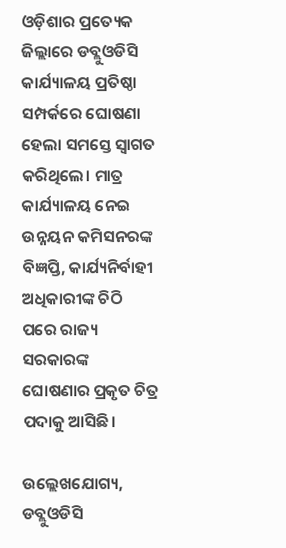ଓଡ଼ିଶାର ପ୍ରତ୍ୟେକ ଜିଲ୍ଲାରେ ଡବ୍ଲୁଓଡିସି କାର୍ଯ୍ୟାଳୟ ପ୍ରତିଷ୍ଠା ସମ୍ପର୍କରେ ଘୋଷଣା ହେଲା ସମସ୍ତେ ସ୍ବାଗତ କରିଥିଲେ। ମାତ୍ର କାର୍ଯ୍ୟାଳୟ ନେଇ ଉନ୍ନୟନ କମିସନରଙ୍କ ବିଜ୍ଞପ୍ତି, କାର୍ଯ୍ୟନିର୍ବାହୀ ଅଧିକାରୀଙ୍କ ଚିଠି ପରେ ରାଜ୍ୟ ସରକାରଙ୍କ ଘୋଷଣାର ପ୍ରକୃତ ଚିତ୍ର ପଦାକୁ ଆସିଛି।

ଉଲ୍ଲେଖଯୋଗ୍ୟ, ଡବ୍ଲୁଓଡିସି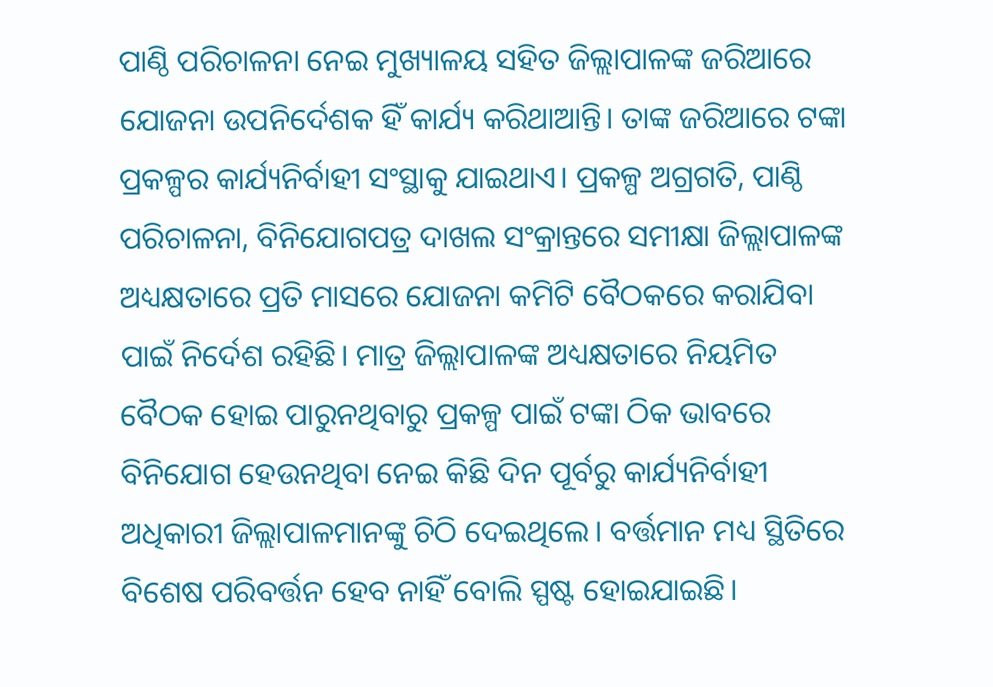ପାଣ୍ଠି ପରିଚାଳନା ନେଇ ମୁଖ୍ୟାଳୟ ସହିତ ଜିଲ୍ଲାପାଳଙ୍କ ଜରିଆରେ ଯୋଜନା ଉପନିର୍ଦେଶକ ହିଁ କାର୍ଯ୍ୟ କରିଥାଆନ୍ତି। ତାଙ୍କ ଜରିଆରେ ଟଙ୍କା ପ୍ରକଳ୍ପର କାର୍ଯ୍ୟନିର୍ବାହୀ ସଂସ୍ଥାକୁ ଯାଇଥାଏ। ପ୍ରକଳ୍ପ ଅଗ୍ରଗତି, ପାଣ୍ଠି ପରିଚାଳନା, ବିନିଯୋଗପତ୍ର ଦାଖଲ ସଂକ୍ରାନ୍ତରେ ସମୀକ୍ଷା ଜିଲ୍ଲାପାଳଙ୍କ ଅଧ୍ୟକ୍ଷତାରେ ପ୍ରତି ମାସରେ ଯୋଜନା କମିଟି ବୈଠକରେ କରାଯିବା ପାଇଁ ନିର୍ଦେଶ ରହିଛି। ମାତ୍ର ଜିଲ୍ଲାପାଳଙ୍କ ଅଧ୍ୟକ୍ଷତାରେ ନିୟମିତ ବୈଠକ ହୋଇ ପାରୁନଥିବାରୁ ପ୍ରକଳ୍ପ ପାଇଁ ଟଙ୍କା ଠିକ ଭାବରେ ବିନିଯୋଗ ହେଉନଥିବା ନେଇ କିଛି ଦିନ ପୂର୍ବରୁ କାର୍ଯ୍ୟନିର୍ବାହୀ ଅଧିକାରୀ ଜିଲ୍ଲାପାଳମାନଙ୍କୁ ଚିଠି ଦେଇଥିଲେ। ବର୍ତ୍ତମାନ ମଧ୍ୟ ସ୍ଥିତିରେ ବିଶେଷ ପରିବର୍ତ୍ତନ ହେବ ନାହିଁ ବୋଲି ସ୍ପଷ୍ଟ ହୋଇଯାଇଛି।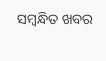ସମ୍ବନ୍ଧିତ ଖବର